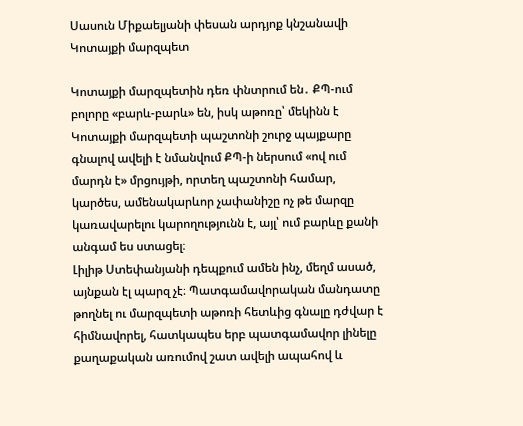Սասուն Միքաելյանի փեսան արդյոք կնշանավի Կոտայքի մարզպետ

Կոտայքի մարզպետին դեռ փնտրում են․ ՔՊ-ում բոլորը «բարև-բարև» են, իսկ աթոռը՝ մեկինն է
Կոտայքի մարզպետի պաշտոնի շուրջ պայքարը գնալով ավելի է նմանվում ՔՊ-ի ներսում «ով ում մարդն է» մրցույթի, որտեղ պաշտոնի համար, կարծես, ամենակարևոր չափանիշը ոչ թե մարզը կառավարելու կարողությունն է, այլ՝ ում բարևը քանի անգամ ես ստացել։
Լիլիթ Ստեփանյանի դեպքում ամեն ինչ, մեղմ ասած, այնքան էլ պարզ չէ։ Պատգամավորական մանդատը թողնել ու մարզպետի աթոռի հետևից գնալը դժվար է հիմնավորել, հատկապես երբ պատգամավոր լինելը քաղաքական առումով շատ ավելի ապահով և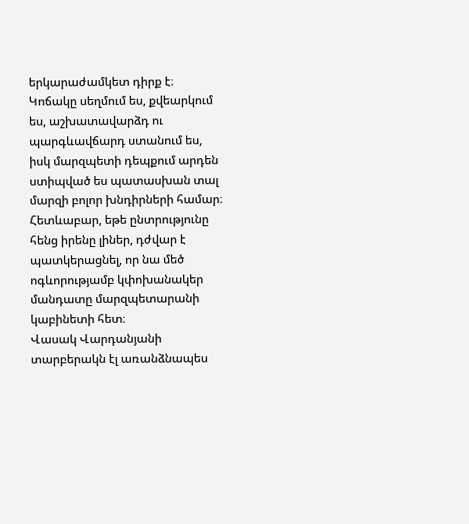երկարաժամկետ դիրք է։ Կոճակը սեղմում ես, քվեարկում ես, աշխատավարձդ ու պարգևավճարդ ստանում ես, իսկ մարզպետի դեպքում արդեն ստիպված ես պատասխան տալ մարզի բոլոր խնդիրների համար։ Հետևաբար, եթե ընտրությունը հենց իրենը լիներ, դժվար է պատկերացնել, որ նա մեծ ոգևորությամբ կփոխանակեր մանդատը մարզպետարանի կաբինետի հետ։
Վասակ Վարդանյանի տարբերակն էլ առանձնապես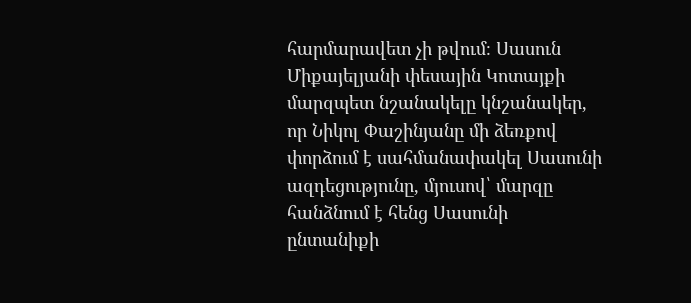հարմարավետ չի թվում։ Սասուն Միքայելյանի փեսային Կոտայքի մարզպետ նշանակելը կնշանակեր, որ Նիկոլ Փաշինյանը մի ձեռքով փորձում է սահմանափակել Սասունի ազդեցությունը, մյուսով՝ մարզը հանձնում է հենց Սասունի ընտանիքի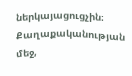ներկայացուցչին։ Քաղաքականության մեջ,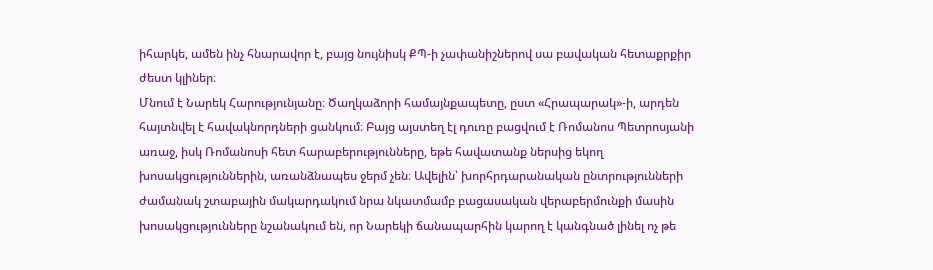իհարկե, ամեն ինչ հնարավոր է, բայց նույնիսկ ՔՊ-ի չափանիշներով սա բավական հետաքրքիր ժեստ կլիներ։
Մնում է Նարեկ Հարությունյանը։ Ծաղկաձորի համայնքապետը, ըստ «Հրապարակ»-ի, արդեն հայտնվել է հավակնորդների ցանկում։ Բայց այստեղ էլ դուռը բացվում է Ռոմանոս Պետրոսյանի առաջ, իսկ Ռոմանոսի հետ հարաբերությունները, եթե հավատանք ներսից եկող խոսակցություններին, առանձնապես ջերմ չեն։ Ավելին՝ խորհրդարանական ընտրությունների ժամանակ շտաբային մակարդակում նրա նկատմամբ բացասական վերաբերմունքի մասին խոսակցությունները նշանակում են, որ Նարեկի ճանապարհին կարող է կանգնած լինել ոչ թե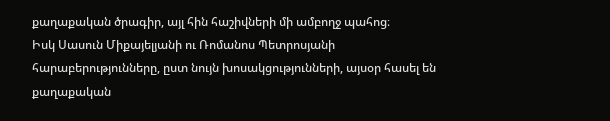քաղաքական ծրագիր, այլ հին հաշիվների մի ամբողջ պահոց։
Իսկ Սասուն Միքայելյանի ու Ռոմանոս Պետրոսյանի հարաբերությունները, ըստ նույն խոսակցությունների, այսօր հասել են քաղաքական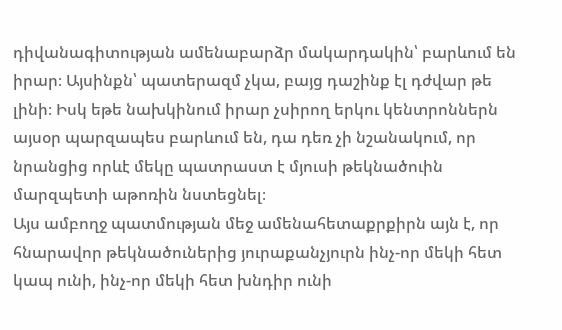դիվանագիտության ամենաբարձր մակարդակին՝ բարևում են իրար։ Այսինքն՝ պատերազմ չկա, բայց դաշինք էլ դժվար թե լինի։ Իսկ եթե նախկինում իրար չսիրող երկու կենտրոններն այսօր պարզապես բարևում են, դա դեռ չի նշանակում, որ նրանցից որևէ մեկը պատրաստ է մյուսի թեկնածուին մարզպետի աթոռին նստեցնել։
Այս ամբողջ պատմության մեջ ամենահետաքրքիրն այն է, որ հնարավոր թեկնածուներից յուրաքանչյուրն ինչ-որ մեկի հետ կապ ունի, ինչ-որ մեկի հետ խնդիր ունի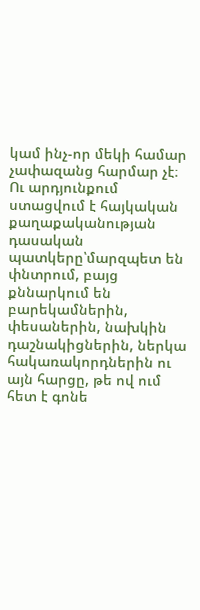կամ ինչ-որ մեկի համար չափազանց հարմար չէ։ Ու արդյունքում ստացվում է հայկական քաղաքականության դասական պատկերը՝մարզպետ են փնտրում, բայց քննարկում են բարեկամներին, փեսաներին, նախկին դաշնակիցներին, ներկա հակառակորդներին ու այն հարցը, թե ով ում հետ է գոնե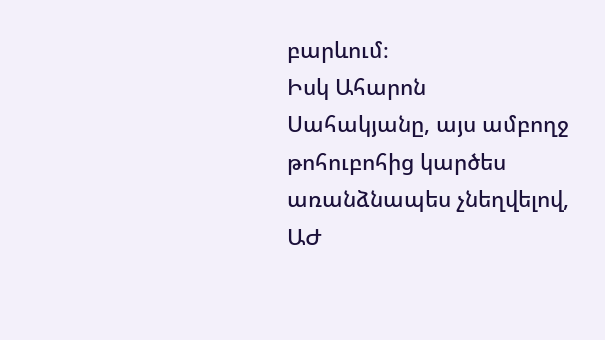բարևում։
Իսկ Ահարոն Սահակյանը, այս ամբողջ թոհուբոհից կարծես առանձնապես չնեղվելով, ԱԺ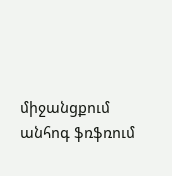միջանցքում անհոգ ֆռֆռում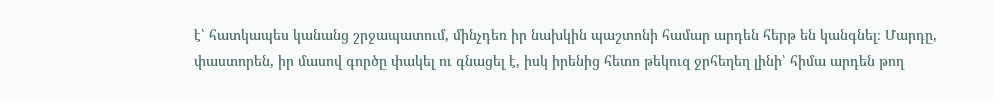է՝ հատկապես կանանց շրջապատում, մինչդեռ իր նախկին պաշտոնի համար արդեն հերթ են կանգնել։ Մարդը, փաստորեն, իր մասով գործը փակել ու գնացել է, իսկ իրենից հետո թեկուզ ջրհեղեղ լինի՝ հիմա արդեն թող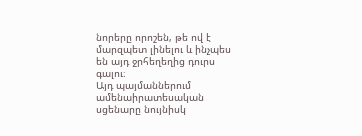նորերը որոշեն, թե ով է մարզպետ լինելու և ինչպես են այդ ջրհեղեղից դուրս գալու։
Այդ պայմաններում ամենաիրատեսական սցենարը նույնիսկ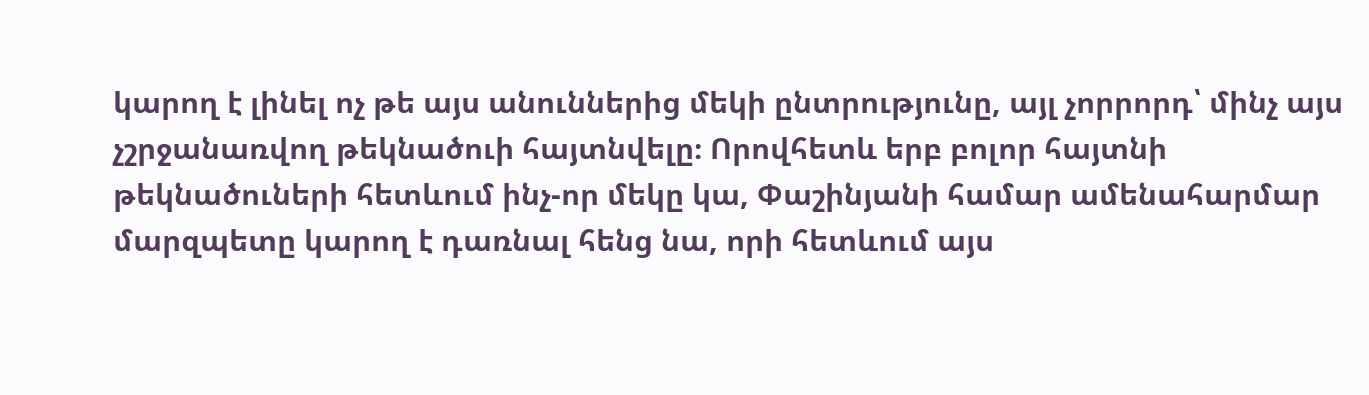կարող է լինել ոչ թե այս անուններից մեկի ընտրությունը, այլ չորրորդ՝ մինչ այս չշրջանառվող թեկնածուի հայտնվելը։ Որովհետև երբ բոլոր հայտնի թեկնածուների հետևում ինչ-որ մեկը կա, Փաշինյանի համար ամենահարմար մարզպետը կարող է դառնալ հենց նա, որի հետևում այս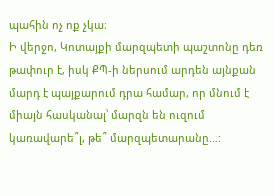պահին ոչ ոք չկա։
Ի վերջո, Կոտայքի մարզպետի պաշտոնը դեռ թափուր է, իսկ ՔՊ-ի ներսում արդեն այնքան մարդ է պայքարում դրա համար, որ մնում է միայն հասկանալ՝ մարզն են ուզում կառավարե՞լ, թե՞ մարզպետարանը…: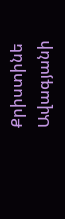Քրիստինե Ավագյանի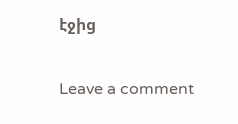էջից

Leave a comment